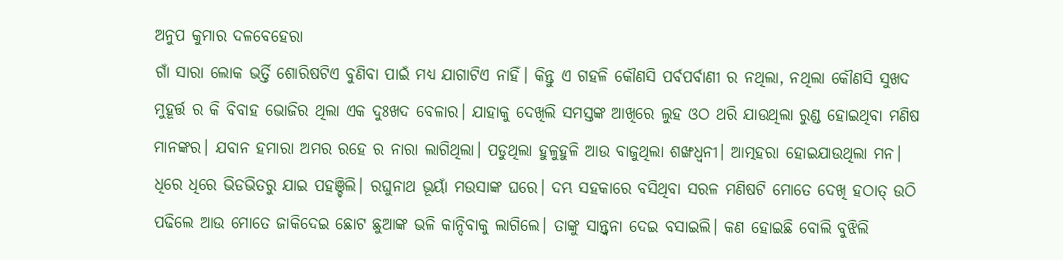ଅନୁପ କୁମାର ଦଳବେହେରା
ଗାଁ ସାରା ଲୋକ ଭର୍ତ୍ତି ଶୋରିଷଟିଏ ବୁଣିବା ପାଇଁ ମଧ୍ୟ ଯାଗାଟିଏ ନାହିଁ। କିନ୍ତୁ ଏ ଗହଳି କୌଣସି ପର୍ବପର୍ବାଣୀ ର ନଥିଲା, ନଥିଲା କୌଣସି ସୁଖଦ ମୁହୂର୍ତ୍ତ ର କି ବିବାହ ଭୋଜିର ଥିଲା ଏକ ଦୁଃଖଦ ବେଳାର। ଯାହାକୁ ଦେଖିଲି ସମସ୍ତଙ୍କ ଆଖିରେ ଲୁହ ଓଠ ଥରି ଯାଉଥିଲା ରୁଣ୍ଡ ହୋଇଥିବା ମଣିଷ ମାନଙ୍କର। ଯବାନ ହମାରା ଅମର ରହେ ର ନାରା ଲାଗିଥିଲା। ପଡୁଥିଲା ହୁଳୁହୁଳି ଆଉ ବାଜୁଥିଲା ଶଙ୍ଖଧ୍ୱନୀ। ଆତ୍ମହରା ହୋଇଯାଉଥିଲା ମନ।
ଧିରେ ଧିରେ ଭିଡଭିତରୁ ଯାଇ ପହଞ୍ଚିଲି। ରଘୁନାଥ ଭୂୟାଁ ମଉସାଙ୍କ ଘରେ। ଦମ୍ଭ ସହକାରେ ବସିଥିବା ସରଳ ମଣିଷଟି ମୋତେ ଦେଖି ହଠାତ୍ ଉଠି ପଢିଲେ ଆଉ ମୋତେ ଜାକିଦେଇ ଛୋଟ ଛୁଆଙ୍କ ଭଳି କାନ୍ଦିବାକୁ ଲାଗିଲେ। ତାଙ୍କୁ ସାନ୍ତ୍ୱନା ଦେଇ ବସାଇଲି। କଣ ହୋଇଛି ବୋଲି ବୁଝିଲି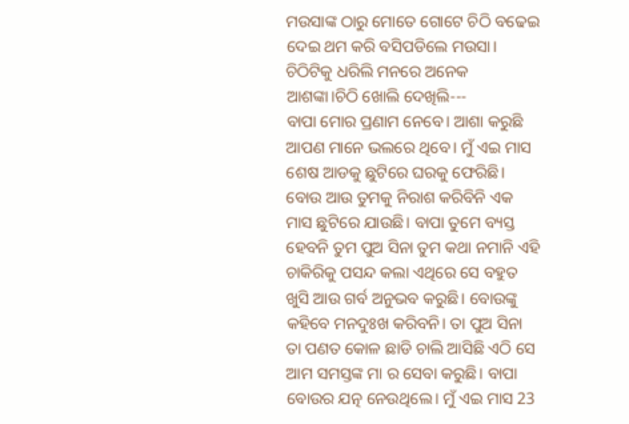ମଉସାଙ୍କ ଠାରୁ ମୋତେ ଗୋଟେ ଚିଠି ବଢେଇ ଦେଇ ଥମ କରି ବସିପଡିଲେ ମଉସା। ଚିଠିଟିକୁ ଧରିଲି ମନରେ ଅନେକ ଆଶଙ୍କା।ଚିଠି ଖୋଲି ଦେଖିଲି---
ବାପା ମୋର ପ୍ରଣାମ ନେବେ। ଆଶା କରୁଛି ଆପଣ ମାନେ ଭଲରେ ଥିବେ। ମୁଁ ଏଇ ମାସ ଶେଷ ଆଡକୁ ଛୁଟିରେ ଘରକୁ ଫେରିଛି। ବୋଉ ଆଉ ତୁମକୁ ନିରାଶ କରିବିନି ଏକ ମାସ ଛୁଟିରେ ଯାଉଛି। ବାପା ତୁମେ ବ୍ୟସ୍ତ ହେବନି ତୁମ ପୁଅ ସିନା ତୁମ କଥା ନମାନି ଏହି ଚାକିରିକୁ ପସନ୍ଦ କଲା ଏଥିରେ ସେ ବହୁତ ଖୁସି ଆଉ ଗର୍ବ ଅନୁଭବ କରୁଛି। ବୋଉଙ୍କୁ କହିବେ ମନଦୁଃଖ କରିବନି। ତା ପୁଅ ସିନା ତା ପଣତ କୋଳ ଛାଡି ଚାଲି ଆସିଛି ଏଠି ସେ ଆମ ସମସ୍ତଙ୍କ ମା ର ସେବା କରୁଛି। ବାପା ବୋଉର ଯତ୍ନ ନେଉଥିଲେ। ମୁଁ ଏଇ ମାସ 23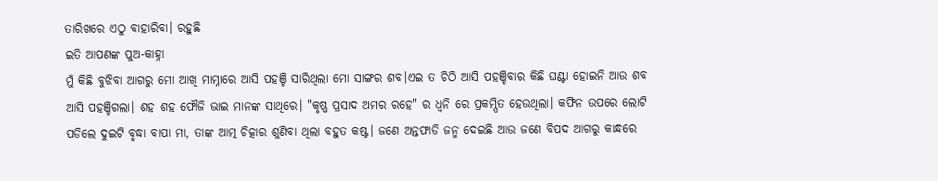ତାରିଖରେ ଏଠୁ ବାହାରିବା। ରହୁଛି
ଇତି ଆପଣଙ୍କ ପୁଅ-କାହ୍ନା
ମୁଁ କିଛି ବୁଝିବା ଆଗରୁ ମୋ ଆଖି ମାମ୍ନାରେ ଆସି ପହଞ୍ଚି ସାରିଥିଲା ମୋ ସାଙ୍ଗର ଶବ।ଏଇ ତ ଚିଠି ଆସି ପହଞ୍ଚିବାର କିଛି ଘଣ୍ଟା ହୋଇନି ଆଉ ଶବ ଆସି ପହଞ୍ଚିଗଲା। ଶହ ଶହ ଫୌଜି ଭାଇ ମାନଙ୍କ ସାଥିରେ। "କୃଷ୍ଣ ପ୍ରସାଦ ଅମର ରହେ" ର ଧ୍ୱନି ରେ ପ୍ରକମ୍ପିତ ହେଉଥିଲା। କଫିନ ଉପରେ ଲୋଟି ପଡିଲେ ଦୁଇଟି ବୃଦ୍ଧା ବାପା ମା, ତାଙ୍କ ଆତ୍ମ ଚିତ୍କାର ଶୁଣିବା ଥିଲା ବହୁତ କଷ୍ଟ। ଜଣେ ଅନ୍ତଫାଡି ଜନ୍ମ ଦେଇଛି ଆଉ ଜଣେ ବିପଦ ଆଗରୁ କାନ୍ଧରେ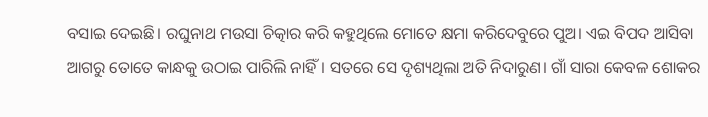ବସାଇ ଦେଇଛି। ରଘୁନାଥ ମଉସା ଚିତ୍କାର କରି କହୁଥିଲେ ମୋତେ କ୍ଷମା କରିଦେବୁରେ ପୁଅ। ଏଇ ବିପଦ ଆସିବା ଆଗରୁ ତୋତେ କାନ୍ଧକୁ ଉଠାଇ ପାରିଲି ନାହିଁ। ସତରେ ସେ ଦୃଶ୍ୟଥିଲା ଅତି ନିଦାରୁଣ। ଗାଁ ସାରା କେବଳ ଶୋକର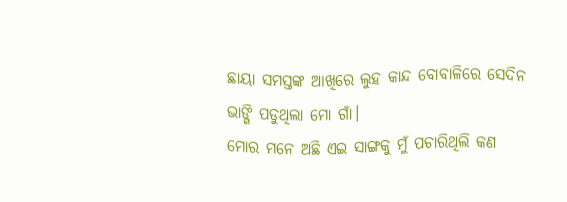ଛାୟା ସମସ୍ତଙ୍କ ଆଖିରେ ଲୁହ କାନ୍ଦ ବୋବାଳିରେ ସେଦିନ ଭାଙ୍ଗି ପଡୁଥିଲା ମୋ ଗାଁ।
ମୋର ମନେ ଅଛି ଏଇ ସାଙ୍ଗକୁ ମୁଁ ପଚାରିଥିଲି କଣ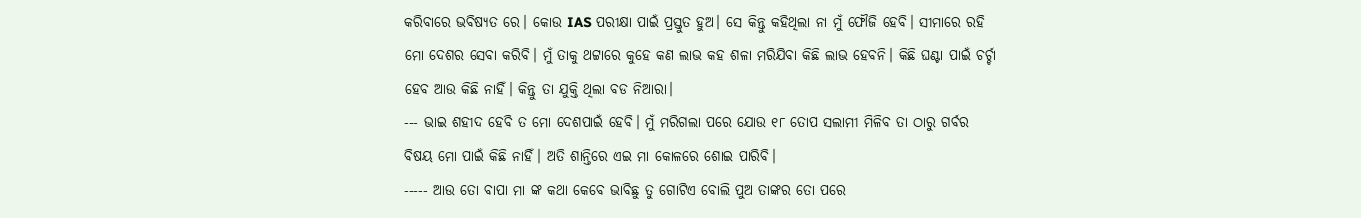କରିବାରେ ଭବିଷ୍ୟତ ରେ। କୋଉ IAS ପରୀକ୍ଷା ପାଇଁ ପ୍ରସ୍ତୁତ ହୁଅ। ସେ କିନ୍ତୁ କହିଥିଲା ନା ମୁଁ ଫୌଜି ହେବି। ସୀମାରେ ରହି ମୋ ଦେଶର ସେବା କରିବି। ମୁଁ ତାକୁ ଥଟ୍ଟାରେ କୁହେ କଣ ଲାଭ କହ ଶଳା ମରିଯିବା କିଛି ଲାଭ ହେବନି। କିଛି ଘଣ୍ଟା ପାଇଁ ଚର୍ଚ୍ଚା ହେବ ଆଉ କିଛି ନାହିଁ। କିନ୍ତୁ ତା ଯୁକ୍ତି ଥିଲା ବଡ ନିଆରା।
--- ଭାଇ ଶହୀଦ ହେବି ତ ମୋ ଦେଶପାଇଁ ହେବି। ମୁଁ ମରିଗଲା ପରେ ଯୋଉ ୧୮ ତୋପ ସଲାମୀ ମିଳିବ ତା ଠାରୁ ଗର୍ବର ବିଷୟ ମୋ ପାଇଁ କିଛି ନାହିଁ। ଅତି ଶାନ୍ତିରେ ଏଇ ମା କୋଳରେ ଶୋଇ ପାରିବି।
----- ଆଉ ତୋ ବାପା ମା ଙ୍କ କଥା କେବେ ଭାବିଛୁ ତୁ ଗୋଟିଏ ବୋଲି ପୁଅ ତାଙ୍କର ତୋ ପରେ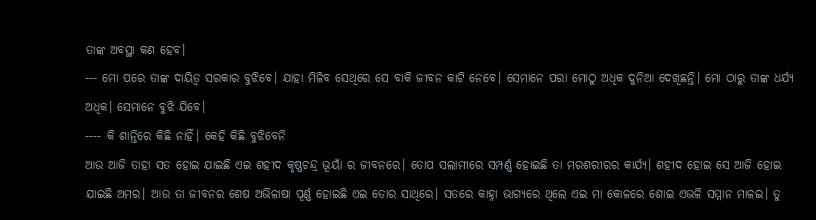ତାଙ୍କ ଅବସ୍ଥା କଣ ହେବ।
--- ମୋ ପରେ ତାଙ୍କ ଦାୟିତ୍ୱ ସରକାର ବୁଝିବେ। ଯାହା ମିଳିବ ସେଥିରେ ସେ ବାକି ଜୀବନ କାଟି ନେବେ। ସେମାନେ ପରା ମୋଠୁ ଅଧିକ ଦୁନିଆ ଦେଖିଛନ୍ତି। ମୋ ଠାରୁ ତାଙ୍କ ଧର୍ଯ୍ୟ ଅଧିକ। ସେମାନେ ବୁଝି ଯିବେ।
---- କି ଶାନ୍ତିରେ କିଛି ନାହିଁ। କେହି କିଛି ବୁଝିବେନି
ଆଉ ଆଜି ତାହା ସତ ହୋଇ ଯାଇଛି ଏଇ ଶହୀଦ କୃଷ୍ଣଚନ୍ଦ୍ର ଭୂୟାଁ ର ଜୀବନରେ। ତୋପ ସଲାମୀରେ ସମ୍ପର୍ଣ୍ଣ ହୋଇଛି ତା ମରଶରୀରର କାର୍ଯ୍ୟ। ଶହୀଦ ହୋଇ ସେ ଆଜି ହୋଇ ଯାଇଛି ଅମର। ଆଉ ତା ଜୀବନର ଶେଷ ଅଭିଳାଷା ପୂର୍ଣ୍ଣ ହୋଇଛି ଏଇ ତୋର ସାଥିରେ। ସତରେ କାହ୍ନା ଭାଗ୍ୟରେ ଥିଲେ ଏଇ ମା କୋଳରେ ଶୋଇ ଏଭଳି ସମ୍ମାନ ମାଳଇ। ତୁ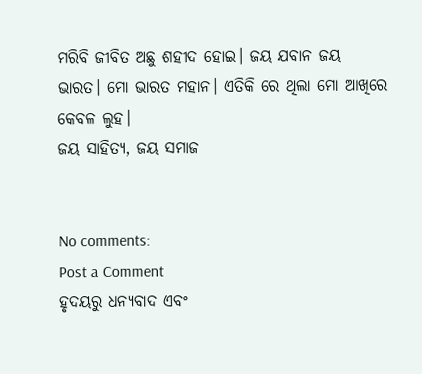ମରିବି ଜୀବିତ ଅଛୁ ଶହୀଦ ହୋଇ। ଜୟ ଯବାନ ଜୟ ଭାରତ। ମୋ ଭାରତ ମହାନ। ଏତିକି ରେ ଥିଲା ମୋ ଆଖିରେ କେବଳ ଲୁହ।
ଜୟ ସାହିତ୍ୟ, ଜୟ ସମାଜ


No comments:
Post a Comment
ହୃଦୟରୁ ଧନ୍ୟବାଦ ଏବଂ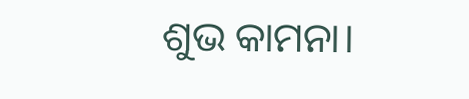ଶୁଭ କାମନା।